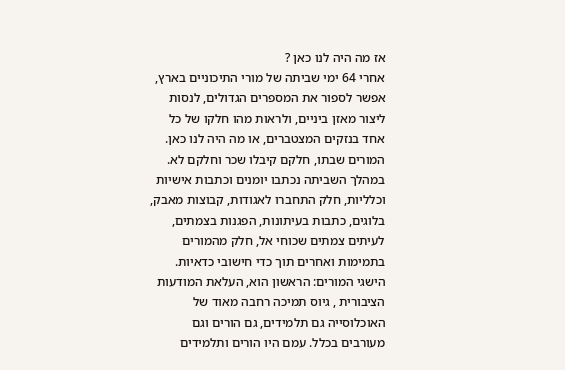אז מה היה לנו כאן ?
אחרי 64 ימי שביתה של מורי התיכוניים בארץ, אפשר לספור את המספרים הגדולים, לנסות ליצור מאזן ביניים, ולראות מהו חלקו של כל אחד בנזקים המצטברים, או מה היה לנו כאן.
המורים שבתו, חלקם קיבלו שכר וחלקם לא. במהלך השביתה נכתבו יומנים וכתבות אישיות וכלליות, חלק התחברו לאגודות, קבוצות מאבק, בלוגים, כתבות בעיתונות, הפגנות בצמתים, לעיתים צמתים שכוחי אל, חלק מהמורים בתמימות ואחרים תוך כדי חישובי כדאיות.
הישגי המורים: הראשון הוא, העלאת המודעות הציבורית , גיוס תמיכה רחבה מאוד של האוכלוסייה גם תלמידים, גם הורים וגם מעורבים בכלל. עמם היו הורים ותלמידים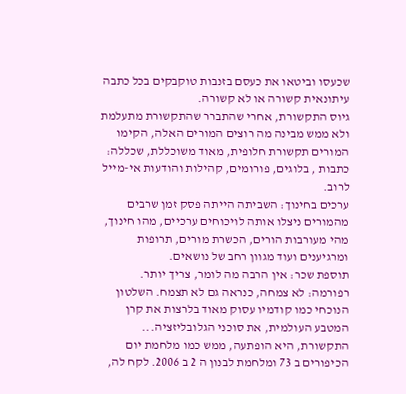שכעסו וביטאו את כעסם בזנבות טוקבקים בכל כתבה עיתונאית קשורה או לא קשורה.
גיוס התקשורת, אחרי שהתברר שהתקשורת מתעלמת ולא ממש מבינה מה רוצים המורים האלה, הקימו המורים תקשורת חלופית, מאוד משוכללת, שכללה: כתבות , בלוגים, פורומים, קהילות והודעות אי-מייל לרוב.
ערכים בחינוך: השביתה הייתה פסק זמן שרבים מהמורים ניצלו אותה לויכוחים ערכיים, מהו חינוך, מהי מעורבות הורים, הכשרת מורים, תרופות ומרגיענים ועוד מגוון רחב של נושאים.
תוספת שכר: אין הרבה מה לומר, צריך יותר.
רפורמה: לא צמחה, כנראה גם לא תצמח. השלטון הנוכחי כמו קודמיו עסוק מאוד בלרצות את קרן המטבע העולמית, את סוכני הגלובליזציה...
התקשורת, היא הופתעה, ממש כמו מלחמת יום הכיפורים ב 73 ומלחמת לבנון ה 2 ב 2006. לקח לה,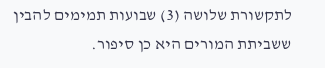לתקשורת שלושה (3) שבועות תמימים להבין ששביתת המורים היא כן סיפור.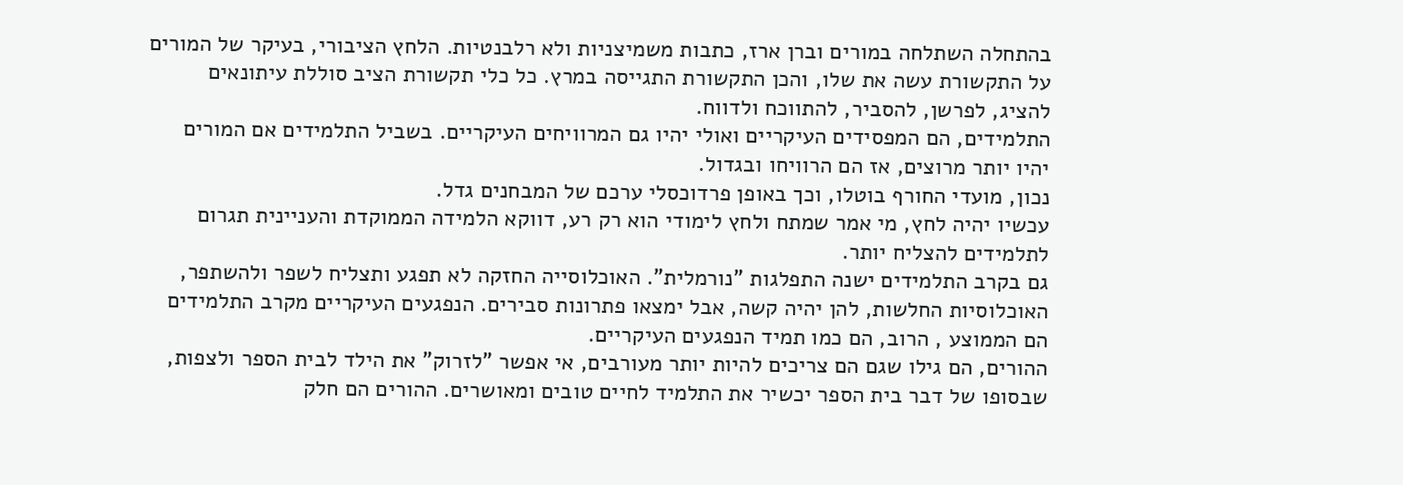בהתחלה השתלחה במורים וברן ארז, כתבות משמיצניות ולא רלבנטיות. הלחץ הציבורי, בעיקר של המורים על התקשורת עשה את שלו, והכן התקשורת התגייסה במרץ. כל כלי תקשורת הציב סוללת עיתונאים להציג, לפרשן, להסביר, להתווכח ולדווח.
התלמידים, הם המפסידים העיקריים ואולי יהיו גם המרוויחים העיקריים. בשביל התלמידים אם המורים יהיו יותר מרוצים, אז הם הרוויחו ובגדול.
נכון, מועדי החורף בוטלו, וכך באופן פרדוכסלי ערכם של המבחנים גדל.
עכשיו יהיה לחץ, מי אמר שמתח ולחץ לימודי הוא רק רע, דווקא הלמידה הממוקדת והעניינית תגרום לתלמידים להצליח יותר.
גם בקרב התלמידים ישנה התפלגות "נורמלית". האוכלוסייה החזקה לא תפגע ותצליח לשפר ולהשתפר, האוכלוסיות החלשות, להן יהיה קשה, אבל ימצאו פתרונות סבירים. הנפגעים העיקריים מקרב התלמידים הם הממוצע , הרוב, הם כמו תמיד הנפגעים העיקריים.
ההורים, הם גילו שגם הם צריכים להיות יותר מעורבים, אי אפשר "לזרוק" את הילד לבית הספר ולצפות, שבסופו של דבר בית הספר יכשיר את התלמיד לחיים טובים ומאושרים. ההורים הם חלק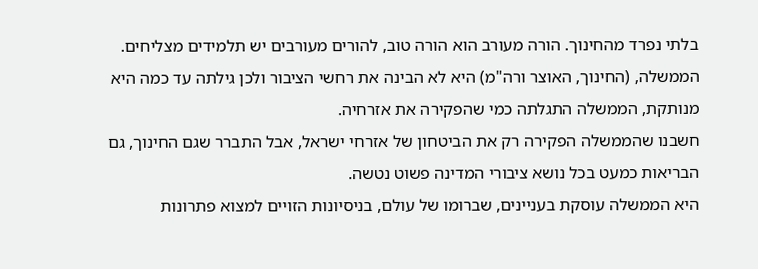בלתי נפרד מהחינוך. הורה מעורב הוא הורה טוב, להורים מעורבים יש תלמידים מצליחים.
הממשלה, (החינוך, האוצר ורה"מ) היא לא הבינה את רחשי הציבור ולכן גילתה עד כמה היא מנותקת, הממשלה התגלתה כמי שהפקירה את אזרחיה.
חשבנו שהממשלה הפקירה רק את הביטחון של אזרחי ישראל, אבל התברר שגם החינוך, גם הבריאות כמעט בכל נושא ציבורי המדינה פשוט נטשה.
היא הממשלה עוסקת בעניינים, שברומו של עולם, בניסיונות הזויים למצוא פתרונות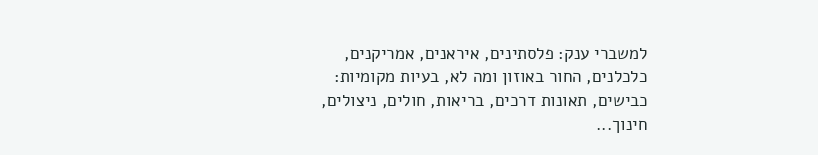למשברי ענק: פלסתינים, איראנים, אמריקנים, כלכלנים, החור באוזון ומה לא, בעיות מקומיות: כבישים, תאונות דרכים, בריאות, חולים, ניצולים, חינוך...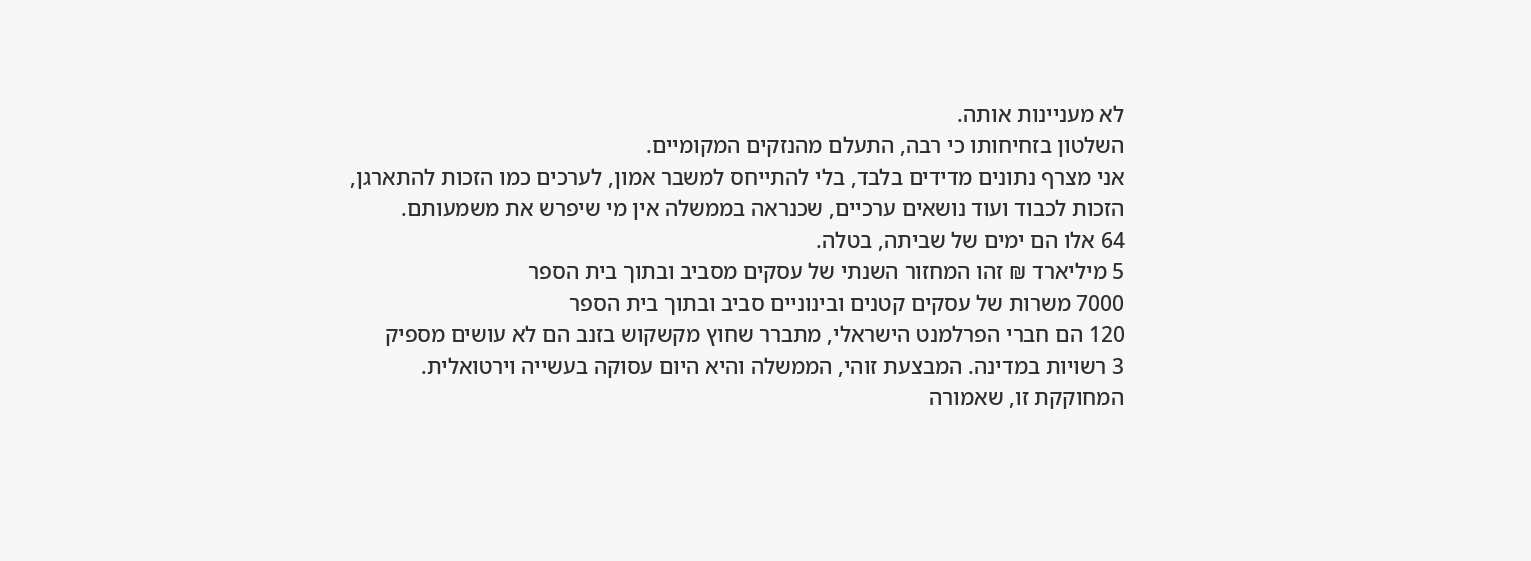לא מעניינות אותה.
השלטון בזחיחותו כי רבה, התעלם מהנזקים המקומיים.
אני מצרף נתונים מדידים בלבד, בלי להתייחס למשבר אמון, לערכים כמו הזכות להתארגן, הזכות לכבוד ועוד נושאים ערכיים, שכנראה בממשלה אין מי שיפרש את משמעותם.
64 אלו הם ימים של שביתה, בטלה.
5 מיליארד ₪ זהו המחזור השנתי של עסקים מסביב ובתוך בית הספר
7000 משרות של עסקים קטנים ובינוניים סביב ובתוך בית הספר
120 הם חברי הפרלמנט הישראלי, מתברר שחוץ מקשקוש בזנב הם לא עושים מספיק
3 רשויות במדינה. המבצעת זוהי, הממשלה והיא היום עסוקה בעשייה וירטואלית.
המחוקקת זו, שאמורה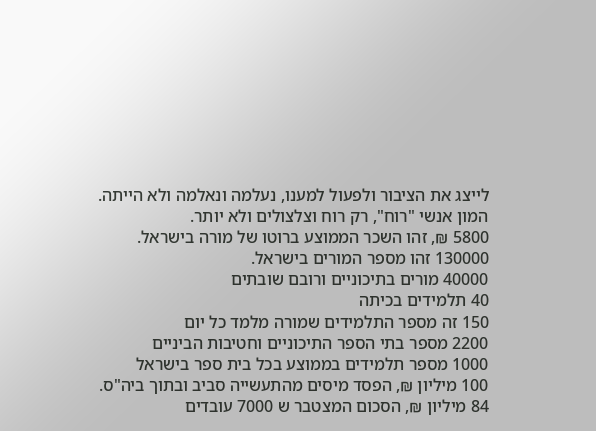לייצג את הציבור ולפעול למענו, נעלמה ונאלמה ולא הייתה.
המון אנשי "רוח", רק רוח וצלצולים ולא יותר.
5800 ₪, זהו השכר הממוצע ברוטו של מורה בישראל.
130000 זהו מספר המורים בישראל.
40000 מורים בתיכוניים ורובם שובתים
40 תלמידים בכיתה
150 זה מספר התלמידים שמורה מלמד כל יום
2200 מספר בתי הספר התיכוניים וחטיבות הביניים
1000 מספר תלמידים בממוצע בכל בית ספר בישראל
100 מיליון ₪, הפסד מיסים מהתעשייה סביב ובתוך ביה"ס.
84 מיליון ₪, הסכום המצטבר ש 7000 עובדים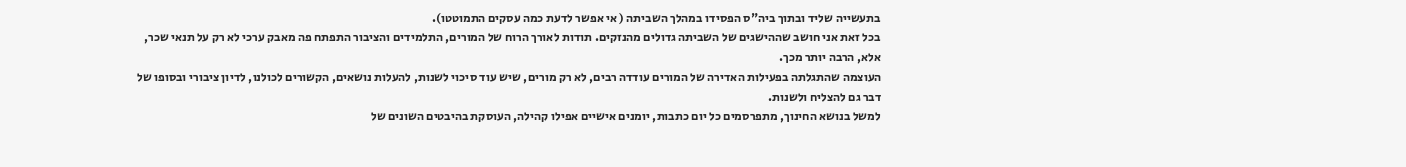בתעשייה שליד ובתוך ביה"ס הפסידו במהלך השביתה ( אי אפשר לדעת כמה עסקים התמוטטו).
בכל זאת אני חושב שההישגים של השביתה גדולים מהנזקים. תודות לאורך הרוח של המורים, התלמידים והציבור התפתח פה מאבק ערכי לא רק על תנאי שכר, אלא, הרבה יותר מכך.
העוצמה שהתגלתה בפעילות האדירה של המורים עודדה רבים, לא רק מורים, שיש עוד סיכוי לשנות, להעלות נושאים, הקשורים לכולנו, לדיון ציבורי ובסופו של דבר גם להצליח ולשנות.
למשל בנושא החינוך, מתפרסמים כל יום כתבות, יומנים אישיים אפילו קהילה, העוסקת בהיבטים השונים של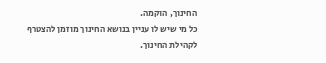החינוך, הוקמה.
כל מי שיש לו עניין בנושא החינוך מוזמן להצטרף לקהילת החינוך.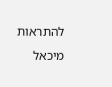להתראות
מיכאל